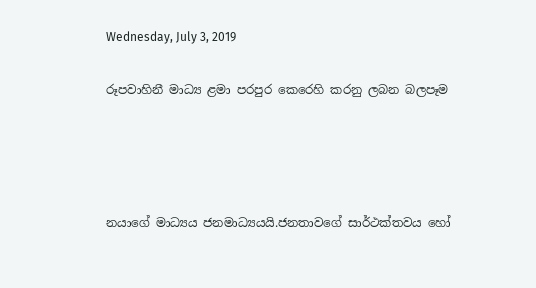Wednesday, July 3, 2019

රූපවාහිනී මාධ්‍ය ළමා පරපුර කෙරෙහි කරනු ලබන බලපෑම




නයාගේ මාධ්‍යය ජනමාධ්‍යයයි.ජනතාවගේ සාර්ථක්තවය හෝ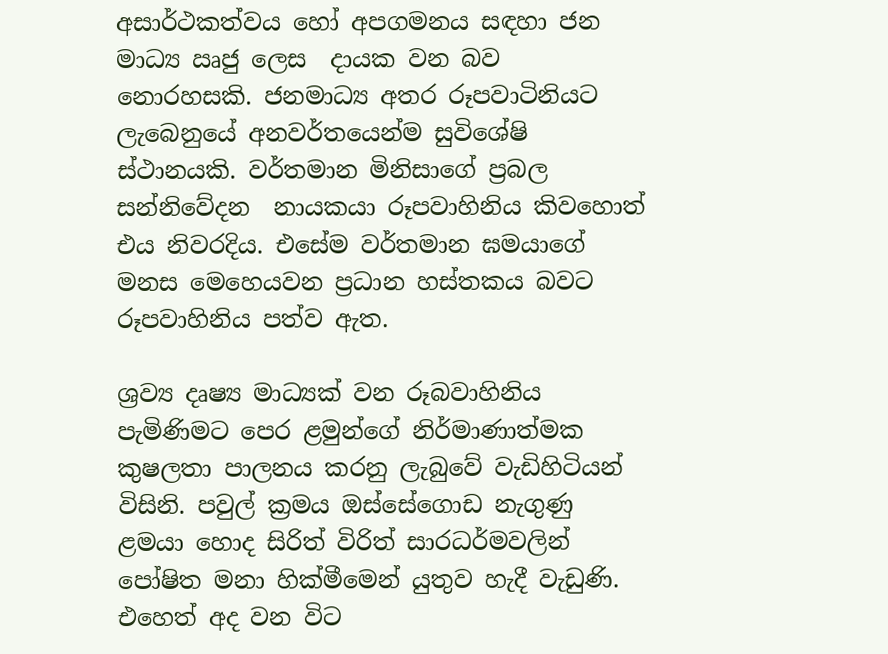අසාර්ථකත්වය හෝ අපගමනය සඳහා ජන මාධ්‍ය ඍජු ලෙස  දායක වන බව නොරහසකි. ජනමාධ්‍ය අතර රූපවාටිනියට ලැබෙනුයේ අනවර්තයෙන්ම සුවිශේෂි ස්ථානයකි. වර්තමාන මිනිසාගේ ප්‍රබල සන්නිවේදන  නායකයා රූපවාහිනිය කිවහොත් එය නිවරදිය. එසේම වර්තමාන ඝමයාගේ මනස මෙහෙයවන ප්‍රධාන හස්තකය බවට රූපවාහිනිය පත්ව ඇත.

ශ්‍රව්‍ය දෘෂ්‍ය මාධ්‍යක් වන රූබවාහිනිය පැමිණිමට පෙර ළමුන්ගේ නිර්මාණාත්මක කුෂලතා පාලනය කරනු ලැබුවේ වැඩිහිටියන් විසිනි. පවුල් ක්‍රමය ඔස්සේගොඩ නැගුණු ළමයා හොද සිරිත් විරිත් සාරධර්මවලින් පෝෂිත මනා හික්මීමෙන් යුතුව හැදී වැඩුණි. එහෙත් අද වන විට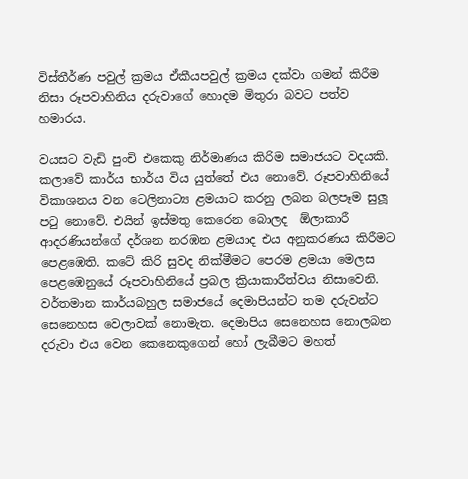විස්තීර්ණ පවුල් ක්‍රමය ඒකීයපවුල් ක්‍රමය දක්වා ගමන් කිරීම නිසා රූපවාහිනිය දරුවාගේ හොදම මිතුරා බවට පත්ව හමාරය.

වයසට වැඩි පුංචි එකෙකු නිර්මාණය කිරිම සමාජයට වදයකි. කලාවේ කාර්ය භාර්ය විය යුත්තේ එය නොවේ. රූපවාහිනියේ විකාශනය වන ටෙලිනාට්‍ය ළමයාට කරනු ලබන බලපෑම සුලූ පටු නොවේ. එයින් ඉස්මතු කෙරෙන බොලද  ඕලාකාරී ආදරණියන්ගේ දර්ශන නරඹන ළමයාද එය අනුකරණය කිරීමට පෙළඹෙති. කටේ කිරි සුවද නික්මීමට පෙරම ළමයා මෙලස පෙළඹෙනුයේ රූපවාහිනියේ ප්‍රබල ක්‍රියාකාරීත්වය නිසාවෙනි. වර්තමාන කාර්යබහුල සමාජයේ දෙමාපියන්ට තම දරුවන්ට සෙනෙහස වෙලාවක් නොමැත. දෙමාපිය සෙනෙහස නොලබන දරුවා එය වෙන කෙනෙකුගෙන් හෝ ලැබීමට මහත්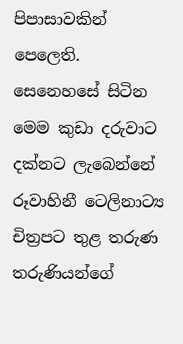පිපාසාවකින් පෙලෙති. සෙනෙහසේ සිටින මෙම කුඩා දරුවාට දක්නට ලැබෙන්නේ රූවාහිනී ටෙලිනාට්‍ය චිත්‍රපට තුළ තරුණ තරුණියන්ගේ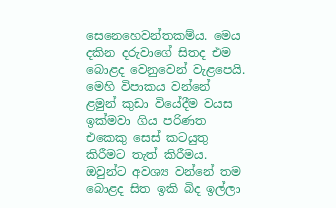සෙනෙහෙවන්තකම්ය. මෙය දකින දරුවාගේ සිතද එම බොළද වෙනුවෙන් වැළපෙයි. මෙහි විපාකය වන්නේ ළමුන් කුඩා වියේදීම වයස ඉක්මවා ගිය පරිණත එකෙකු සෙස් කටයුතු කිරීමට තැත් කිරීමය. ඔවුන්ට අවශ්‍ය වන්නේ තම බොළද සිත ඉකි බිද ඉල්ලා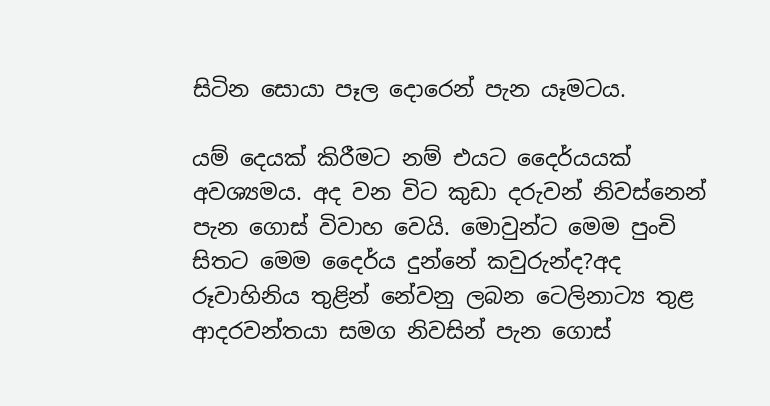සිටින සොයා පෑල දොරෙන් පැන යෑමටය.

යම් දෙයක් කිරීමට නම් එයට දෛර්යයක් අවශ්‍යමය. අද වන විට කුඩා දරුවන් නිවස්නෙන් පැන ගොස් විවාහ වෙයි. මොවුන්ට මෙම පුංචි සිතට මෙම දෛර්ය දුන්නේ කවුරුන්ද?අද රූවාහිනිය තුළින් නේවනු ලබන ටෙලිනාට්‍ය තුළ ආදරවන්තයා සමග නිවසින් පැන ගොස්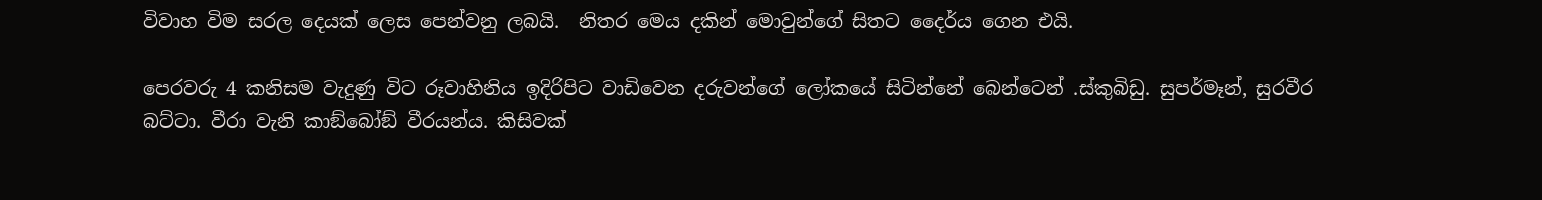විවාහ විම සරල දෙයක් ලෙස පෙන්වනු ලබයි.  නිතර මෙය දකින් මොවුන්ගේ සිතට දෛර්ය ගෙන එයි.

පෙරවරු 4 කනිසම වැදුණු විට රූවාහිනිය ඉදිරිපිට වාඩිවෙන දරුවන්ගේ ලෝකයේ සිටින්නේ බෙන්ටෙන් .ස්කුබිඩු. සුපර්මෑන්, සුරවීර බට්ටා. වීරා වැනි කාඞ්බෝඞ් වීරයන්ය. කිසිවක්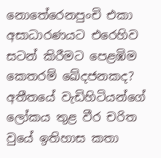නොතේරෙනපුංචි එකා අසාධාරණයට එරෙහිව සටන් කිරීමට පෙළඹිම කෙතරම් ඛේදජනකද? අතීතයේ වැඩිහිටියන්ගේ ලෝකය තුළ වීර චරිත වුයේ ඉතිහාස කතා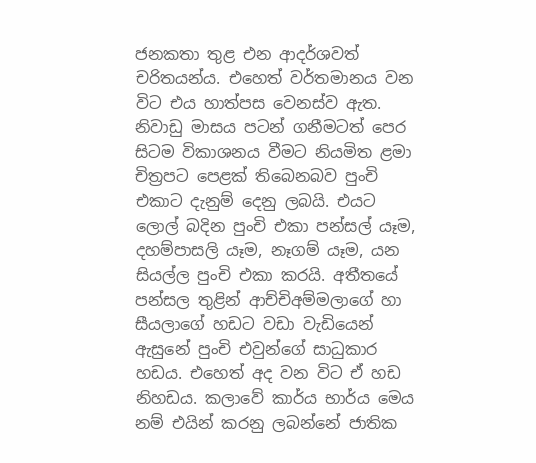ජනකතා තුළ එන ආදර්ශවත් චරිතයන්ය. එහෙත් වර්තමානය වන විට එය හාත්පස වෙනස්ව ඇත. නිවාඩු මාසය පටන් ගනීමටත් පෙර සිටම විකාශනය වීමට නියමිත ළමා චිත්‍රපට පෙළක් තිබෙනබව පුංචි එකාට දැනුම් දෙනු ලබයි. එයට ලොල් බදින පුංචි එකා පන්සල් යෑම, දහම්පාසලි යෑම, නෑගම් යෑම, යන සියල්ල පුංචි එකා කරයි. අතීතයේ පන්සල තුළින් ආච්චිඅම්මලාගේ හා සීයලාගේ හඩට වඩා වැඩියෙන් ඇසුනේ පුංචි එවුන්ගේ සාධුකාර හඩය. එහෙත් අද වන විට ඒ හඩ නිහඩය. කලාවේ කාර්ය භාර්ය මෙය නම් එයින් කරනු ලබන්නේ ජාතික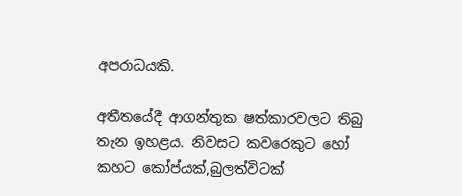අපරාධයකි.

අතීතයේදී ආගන්තුක ෂත්කාරවලට තිබු තැන ඉහළය. නිවසට කවරෙකුට හෝ කහට කෝප්යක්,බුලත්විටක්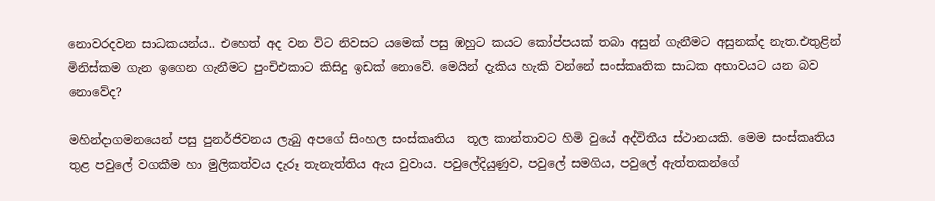නොවරදවන සාධකයන්ය.. එහෙත් අද වන විට නිවසට යමෙක් පසු ඹහුට කයට කෝප්පයක් තබා අසුන් ගැනීමට අසුනක්ද නැත.එතුළින් මිනිස්කම ගැන ඉගෙන ගැනීමට පුංචිඑකාට කිසිදු ඉඩක් නොවේ. මෙයින් දැකිය හැකි වන්නේ සංස්කෘතික සාධක අභාවයට යන බව නොවේද?

මහින්දාගමනයෙන් පසු පුනර්ජිවනය ලැබු අපගේ සිංහල සංස්කෘතිය  තූල කාන්තාවට හිමි වුයේ අද්විතීය ස්ථානයකි. මෙම සංස්කෘතිය තුළ පවුලේ වගකීම හා මුලිකත්වය දැරූ තැනැත්තිය ඇය වුවාය. පවුලේදියුණුව, පවුලේ සමගිය, පවුලේ ඇත්තකන්ගේ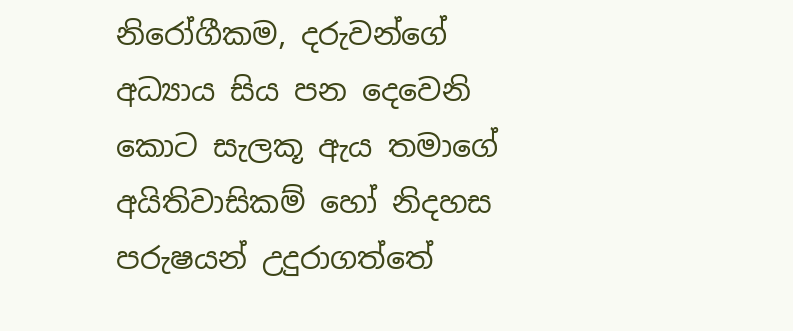නිරෝගීකම, දරුවන්ගේ අධ්‍යාය සිය පන දෙවෙනි කොට සැලකූ ඇය තමාගේ අයිතිවාසිකම් හෝ නිදහස පරුෂයන් උදුරාගත්තේ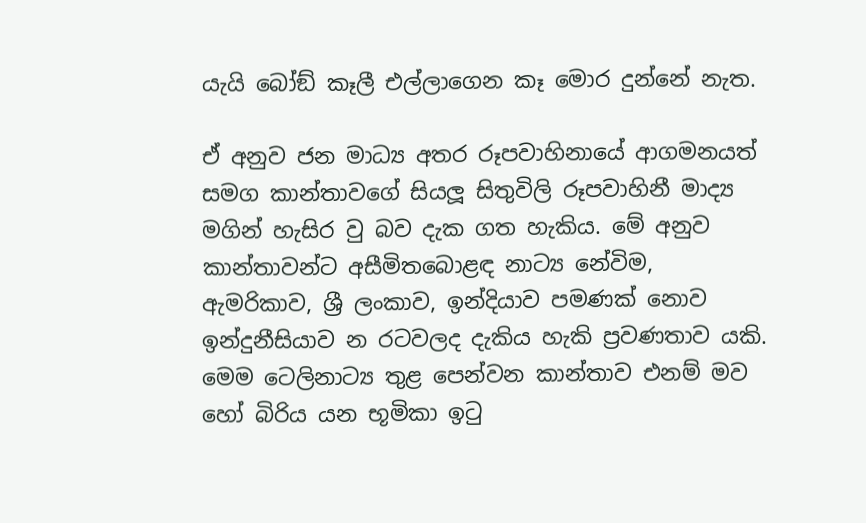යැයි බෝඞ් කෑලී එල්ලාගෙන කෑ මොර දුන්නේ නැත.

ඒ අනුව ජන මාධ්‍ය අතර රූපවාහිනායේ ආගමනයත් සමග කාන්තාවගේ සියලූ සිතුවිලි රූපවාහිනී මාද්‍ය මගින් හැසිර වු බව දැක ගත හැකිය. මේ අනුව කාන්තාවන්ට අසීමිතබොළඳ නාට්‍ය නේවිම, ඇමරිකාව, ශ්‍රී ලංකාව, ඉන්දියාව පමණක් නොව ඉන්දුනීසියාව න රටවලද දැකිය හැකි ප්‍රවණතාව යකි. මෙම ටෙලිනාට්‍ය තුළ පෙන්වන කාන්තාව එනම් මව හෝ බිරිය යන භූමිකා ඉටු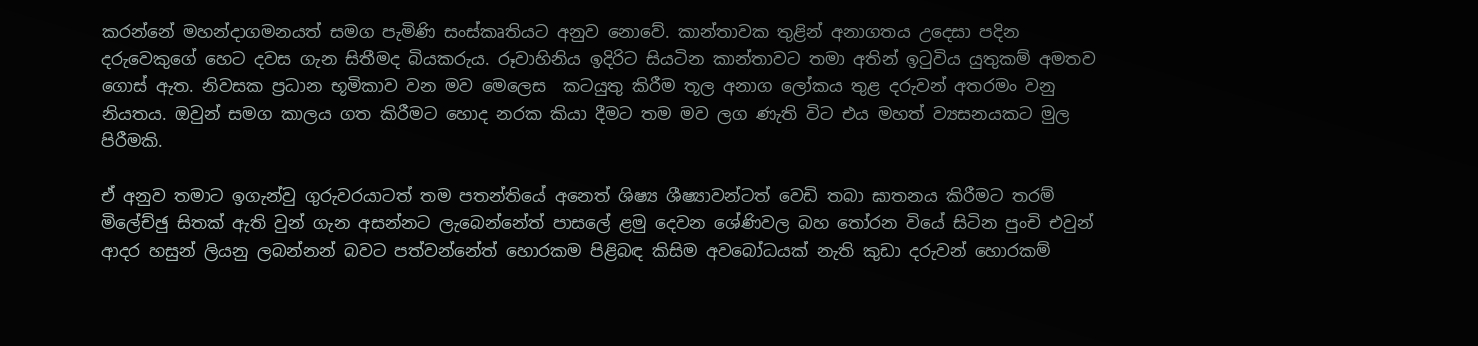කරන්නේ මහන්දාගමනයත් සමග පැමිණි සංස්කෘතියට අනුව නොවේ. කාන්තාවක තුළින් අනාගතය උදෙසා පදින දරුවෙකුගේ හෙට දවස ගැන සිතීමද බියකරුය. රූවාහිනිය ඉදිරිට සියටින කාන්තාවට තමා අතින් ඉටුවිය යුතුකම් අමතව ගොස් ඇත. නිවසක ප්‍රධාන භූමිකාව වන මව මෙලෙස  කටයුතු කිරීම තූල අනාග ලෝකය තුළ දරුවන් අතරමං වනු නියතය. ඔවුන් සමග කාලය ගත කිරීමට හොද නරක කියා දීමට තම මව ලග ණැති විට එය මහත් ව්‍යසනයකට මුල පිරීමකි.

ඒ අනුව තමාට ඉගැන්වු ගුරුවරයාටත් තම පතන්තියේ අනෙත් ශිෂ්‍ය ශීෂ්‍යාවන්ටත් වෙඩි තබා ඝාතනය කිරීමට තරම් මිලේච්ඡු සිතක් ඇති වුන් ගැන අසන්නට ලැබෙන්නේත් පාසලේ ළමු දෙවන ශේණිවල බහ තෝරන වියේ සිටින පුංචි එවුන් ආදර හසුන් ලියනු ලබන්නන් බවට පත්වන්නේත් හොරකම පිළිබඳ කිසිම අවබෝධයක් නැති කුඩා දරුවන් හොරකම්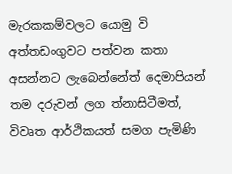මැරකකම්වලට යොමු වි අත්තඩංගුවට පත්වන කතා අසන්නට ලැබෙන්නේත් දෙමාපියන් තම දරුවන් ලග ත්‍නාසිටීමත්, විවෘත ආර්ථිකයත් සමග පැමිණි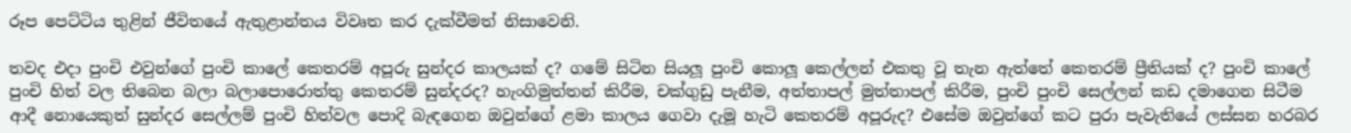රූප පෙට්ටිය තුළින් ජීවිතයේ ඇතුළාන්තය විවෘත කර දැක්වීමත් නිසාවෙනි.

තවද එදා පුංචි එවුන්ගේ පුංචි කාලේ කෙතරම් අපූරු සුන්දර කාලයක් ද? ගමේ සිටින සියලූ පුංචි කොලූ කෙල්ලන් එකතු වූ තැන ඇත්තේ කෙතරම් ප්‍රීතියක් ද? පුංචි කාලේ පුංචි හිත් වල තිබෙන බලා බලාපොරොත්තු කෙතරම් සුන්දරද? හැංගිමුත්තන් කිරීම, චක්ගුඩු පැනීම, අත්තාපල් මුත්තාපල් කිරීම, පුංචි පුංචි සෙල්ලන් කඩ දමාගෙන සිටීම ආදී නොයෙකුත් සුන්දර සෙල්ලම් පුංචි හිත්වල පොදි බැඳගෙන ඔවුන්ගේ ළමා කාලය ගෙවා දැමූ හැටි කෙතරම් අපූරුද? එසේම ඔවුන්ගේ කට පුරා පැවැතියේ ලස්සන හරබර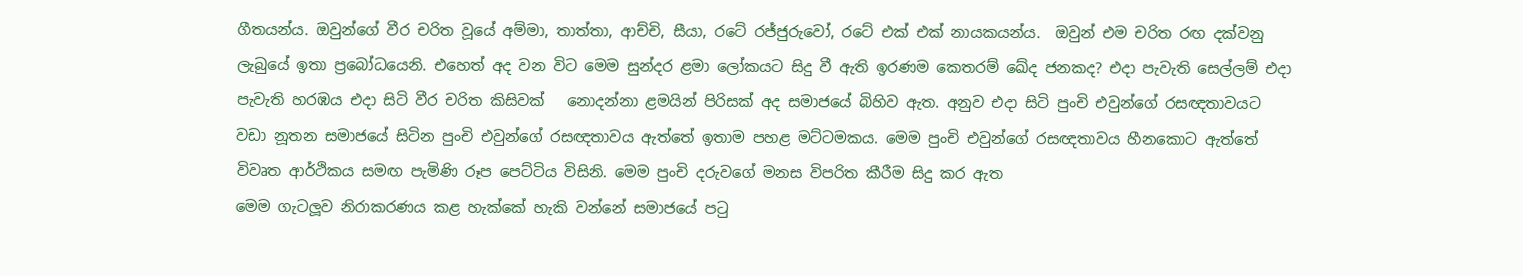ගීතයන්ය. ඔවුන්ගේ වීර චරිත වූයේ අම්මා, තාත්තා, ආච්චි, සීයා, රටේ රජ්ජුරුවෝ, රටේ එක් එක් නායකයන්ය.  ඔවුන් එම චරිත රඟ දක්වනු ලැබුයේ ඉතා ප්‍රබෝධයෙනි. එහෙත් අද වන විට මෙම සුන්දර ළමා ලෝකයට සිදු වී ඇති ඉරණම කෙතරම් ඛේද ජනකද? එදා පැවැති සෙල්ලම් එදා පැවැති හරඹය එදා සිටි වීර චරිත කිසිවක්   නොදන්නා ළමයින් පිරිසක් අද සමාජයේ බිහිව ඇත. අනුව එදා සිටි පුංචි එවුන්ගේ රසඥතාවයට වඩා නූතන සමාජයේ සිටින පුංචි එවුන්ගේ රසඥතාවය ඇත්තේ ඉතාම පහළ මට්ටමකය. මෙම පුංචි එවුන්ගේ රසඥතාවය හීනකොට ඇත්තේ විවෘත ආර්ථිකය සමඟ පැමිණි රූප පෙට්ටිය විසිනි. මෙම පුංචි දරුවගේ මනස විපරිත කීරීම සිදු කර ඇත
මෙම ගැටලූව නිරාකරණය කළ හැක්කේ හැකි වන්නේ සමාජයේ පටු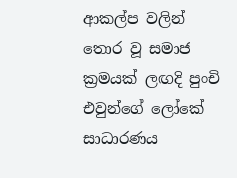ආකල්ප වලින් තොර වූ සමාජ ක්‍රමයක් ලඟදි පුංචි එවුන්ගේ ලෝකේ සාධාරණය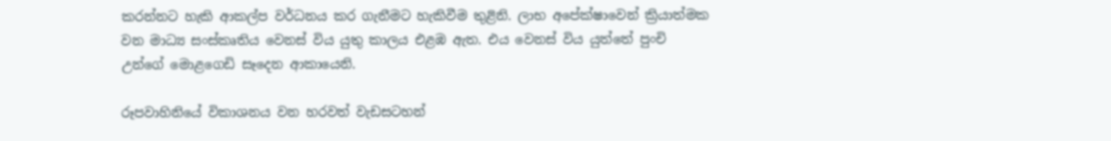කරන්නට හැකි ආකල්ප වර්ධනය කර ගැනීමට හැකිවීම තුළිනි. ලාභ අපේක්ෂාවෙන් ක්‍රියාත්මක වන මාධ්‍ය සංස්කෘතිය වෙනස් විය යුතු කාලය එළඹ ඇත. එය වෙනස් විය යුත්තේ පුංචි උන්ගේ මොළගෙඩි සෑදෙන ආකායෙනි.

රූපවාහිනියේ විකාශනය වන හරවත් වැඩසටහන්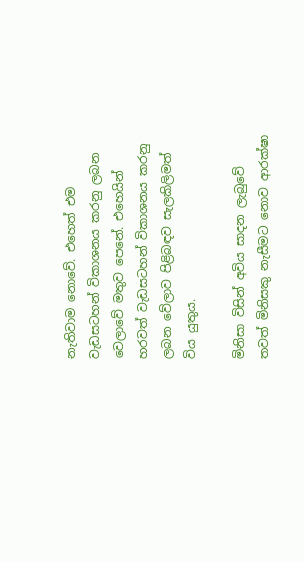නැතිවාම නොවේ. එහෙත් එම වැඩසටහන් විකාශනය කරනු ලබන වෙලාවේ මතුව පෙනේ. එහෙයින් හරවත් වැඩසටහන් විකාශනය කරනු ලබන වේලාව පිළිබඳව සැලකිලිමත් විය යුතුය.

මිනිසා විසින් අවිය සාදන ලැබුවේ තවත් මිනිසකු නැසීමට නොව ආරක්ෂා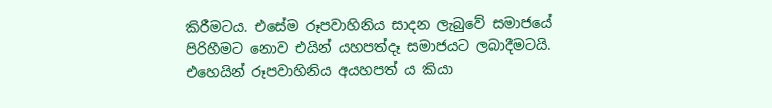කිරීමටය. එසේම රූපවාහිනිය සාදන ලැබුවේ සමාජයේ පිරිහීමට නොව එයින් යහපත්දෑ සමාජයට ලබාදීමටයි. එහෙයින් රූපවාහිනිය අයහපත් ය කියා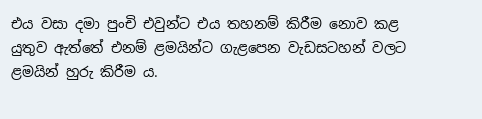එය වසා දමා පුංචි එවුන්ට එය තහනම් කිරීම නොව කළ යුතුව ඇත්තේ එනම් ළමයින්ට ගැළපෙන වැඩසටහන් වලට ළමයින් හුරු කිරීම ය.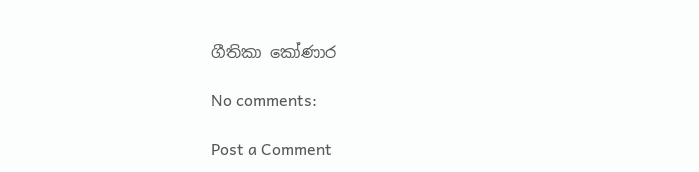ගීතිකා කෝණාර

No comments:

Post a Comment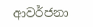ආවර්ජනා